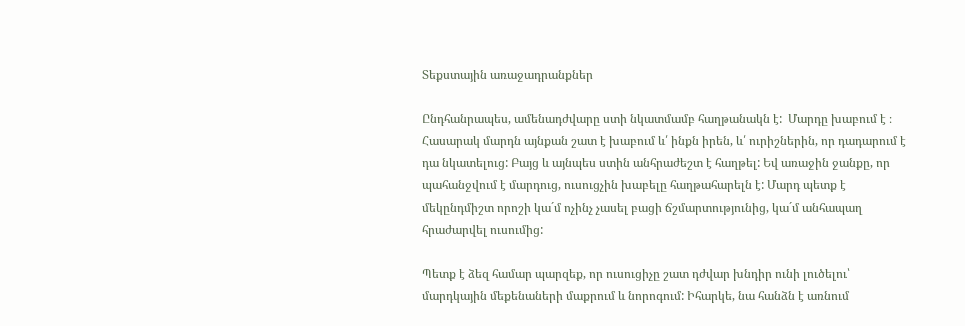Տեքստային առաջադրանքներ

Ընդհանրապես, ամենադժվարը ստի նկատմամբ հաղթանակն է:  Մարդը խաբում է ։ Հասարակ մարդն այնքան շատ է խաբում և՛ ինքն իրեն, և՛ ուրիշներին, որ դադարում է դա նկատելուց: Բայց և այնպես ստին անհրաժեշտ է հաղթել: Եվ առաջին ջանքը, որ պահանջվում է մարդուց, ուսուցչին խաբելը հաղթահարելն է: Մարդ պետք է մեկընդմիշտ որոշի կա´մ ոչինչ չասել բացի ճշմարտությունից, կա´մ անհապաղ հրաժարվել ուսումից:

Պետք է ձեզ համար պարզեք, որ ուսուցիչը շատ դժվար խնդիր ունի լուծելու՝ մարդկային մեքենաների մաքրում և նորոգում: Իհարկե, նա հանձն է առնում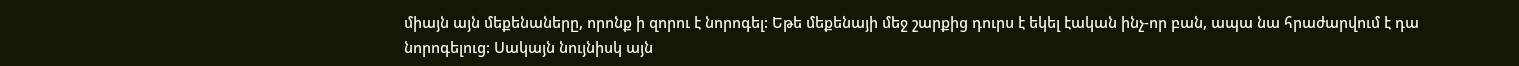միայն այն մեքենաները, որոնք ի զորու է նորոգել: Եթե մեքենայի մեջ շարքից դուրս է եկել էական ինչ-որ բան, ապա նա հրաժարվում է դա նորոգելուց: Սակայն նույնիսկ այն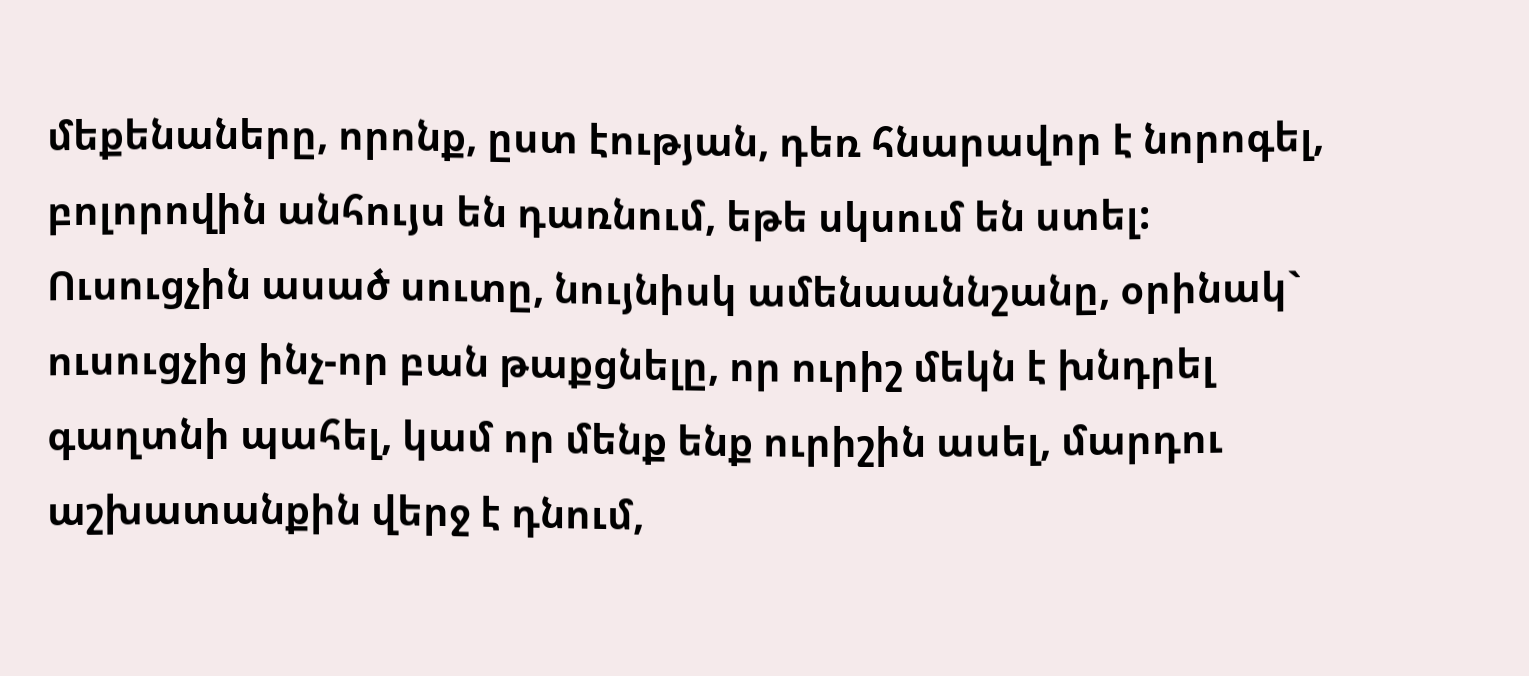մեքենաները, որոնք, ըստ էության, դեռ հնարավոր է նորոգել, բոլորովին անհույս են դառնում, եթե սկսում են ստել: Ուսուցչին ասած սուտը, նույնիսկ ամենաաննշանը, օրինակ` ուսուցչից ինչ-որ բան թաքցնելը, որ ուրիշ մեկն է խնդրել գաղտնի պահել, կամ որ մենք ենք ուրիշին ասել, մարդու աշխատանքին վերջ է դնում,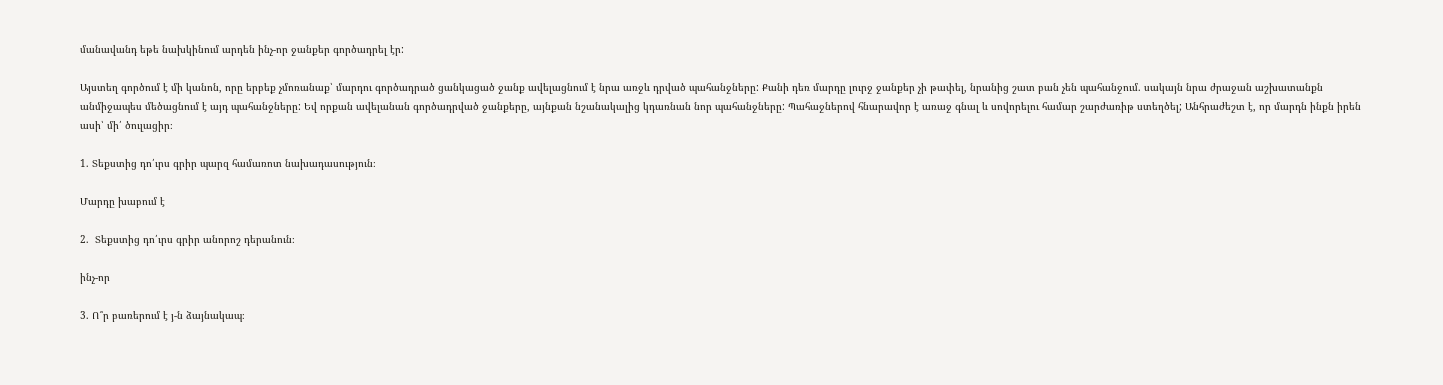մանավանդ եթե նախկինում արդեն ինչ-որ ջանքեր գործադրել էր:

Այստեղ գործում է մի կանոն, որը երբեք չմոռանաք՝ մարդու գործադրած ցանկացած ջանք ավելացնում է նրա առջև դրված պահանջները: Քանի դեռ մարդը լուրջ ջանքեր չի թափել, նրանից շատ բան չեն պահանջում. սակայն նրա ժրաջան աշխատանքն անմիջապես մեծացնում է այդ պահանջները: Եվ որքան ավելանան գործադրված ջանքերը, այնքան նշանակալից կդառնան նոր պահանջները: Պահաջներով հնարավոր է առաջ գնալ և սովորելու համար շարժառիթ ստեղծել; Անհրաժեշտ է, որ մարդն ինքն իրեն ասի՝ մի՛ ծուլացիր։

1. Տեքստից դո՛ւրս գրիր պարզ համառոտ նախադասություն։

Մարդը խաբում է

2.  Տեքստից դո՛ւրս գրիր անորոշ դերանուն։

ինչ-որ

3. Ո՞ր բառերում է յ-ն ձայնակապ։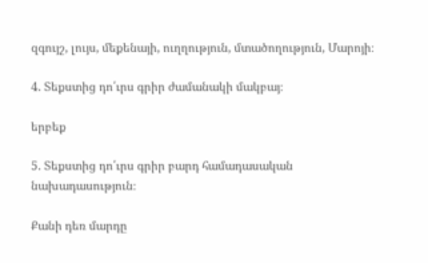զգույշ, լույս, մեքենայի, ուղղություն, մտածողություն, Մարոյի։

4. Տեքստից դո՛ւրս գրիր ժամանակի մակբայ։

երբեք

5. Տեքստից դո՛ւրս գրիր բարդ համադասական նախադասություն։

Քանի դեռ մարդը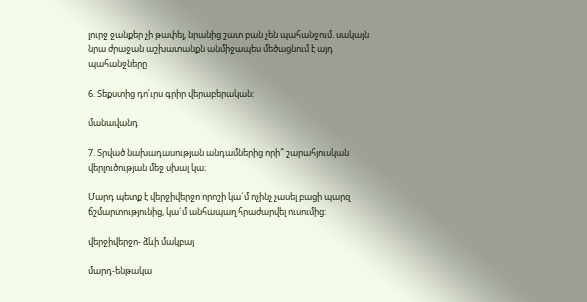լուրջ ջանքեր չի թափել, նրանից շատ բան չեն պահանջում. սակայն նրա ժրաջան աշխատանքն անմիջապես մեծացնում է այդ պահանջները

6. Տեքստից դո՛ւրս գրիր վերաբերական։

մանավանդ

7. Տրված նախադասության անդամներից որի՞ շարահյուսկան վերլուծության մեջ սխալ կա։

Մարդ պետք է վերջիվերջո որոշի կա´մ ոչինչ չասել բացի պարզ ճշմարտությունից, կա´մ անհապաղ հրաժարվել ուսումից:

վերջիվերջո- ձևի մակբայ

մարդ-ենթակա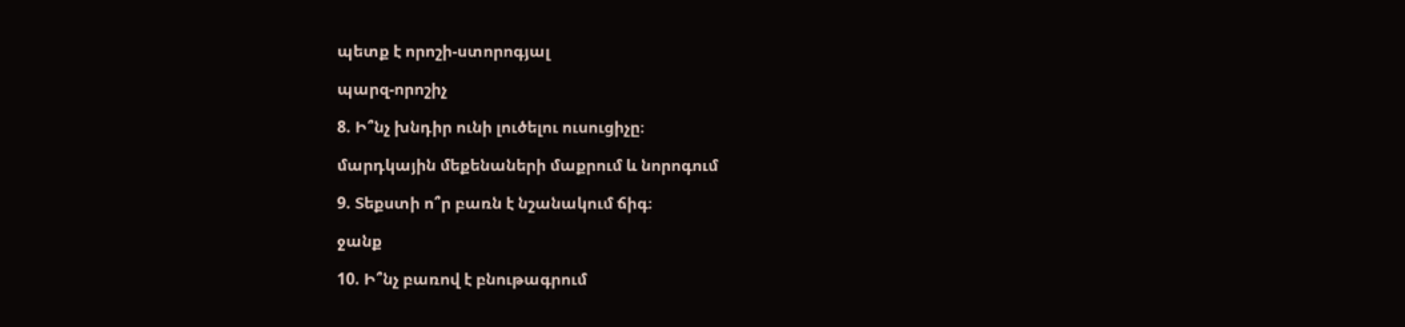պետք է որոշի-ստորոգյալ

պարզ-որոշիչ

8. Ի՞նչ խնդիր ունի լուծելու ուսուցիչը։

մարդկային մեքենաների մաքրում և նորոգում

9. Տեքստի ո՞ր բառն է նշանակում ճիգ։

ջանք

10. Ի՞նչ բառով է բնութագրում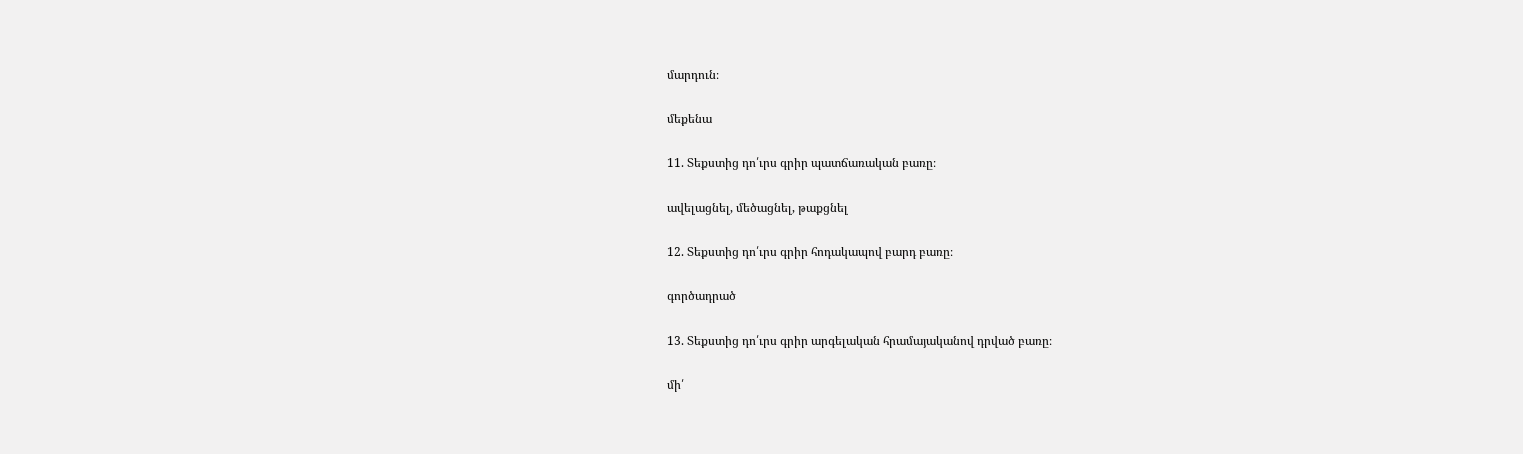մարդուն։

մեքենա

11. Տեքստից դո՛ւրս գրիր պատճառական բառը։

ավելացնել, մեծացնել, թաքցնել

12. Տեքստից դո՛ւրս գրիր հոդակապով բարդ բառը։

գործադրած

13. Տեքստից դո՛ւրս գրիր արգելական հրամայականով դրված բառը։

մի՛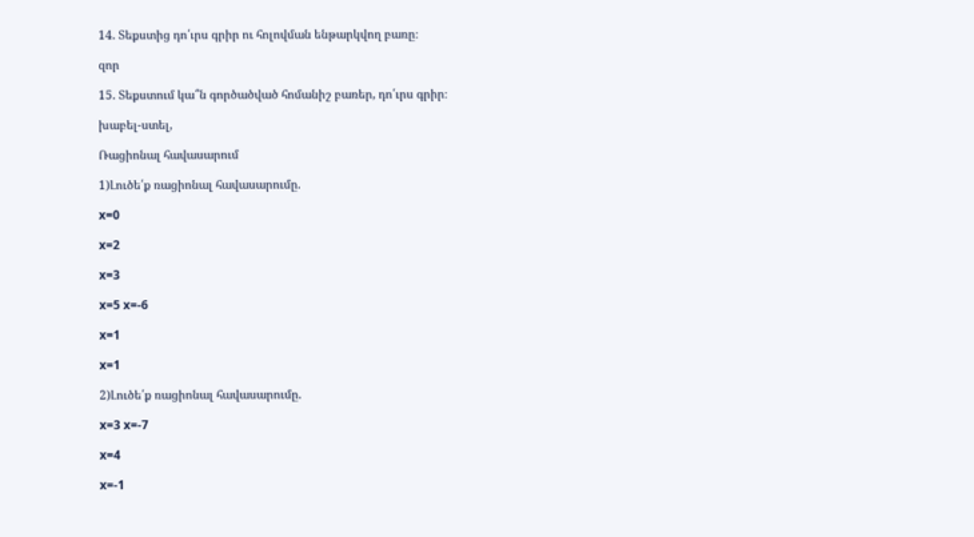14. Տեքստից դո՛ւրս գրիր ու հոլովման ենթարկվող բառը։

զոր

15. Տեքստում կա՞ն գործածված հոմանիշ բառեր, դո՛ւրս գրիր։

խաբել-ստել,

Ռացիոնալ հավասարում

1)Լուծե՛ք ռացիոնալ հավասարումը.

x=0

x=2

x=3

x=5 x=-6

x=1

x=1

2)Լուծե՛ք ռացիոնալ հավասարումը.

x=3 x=-7

x=4

x=-1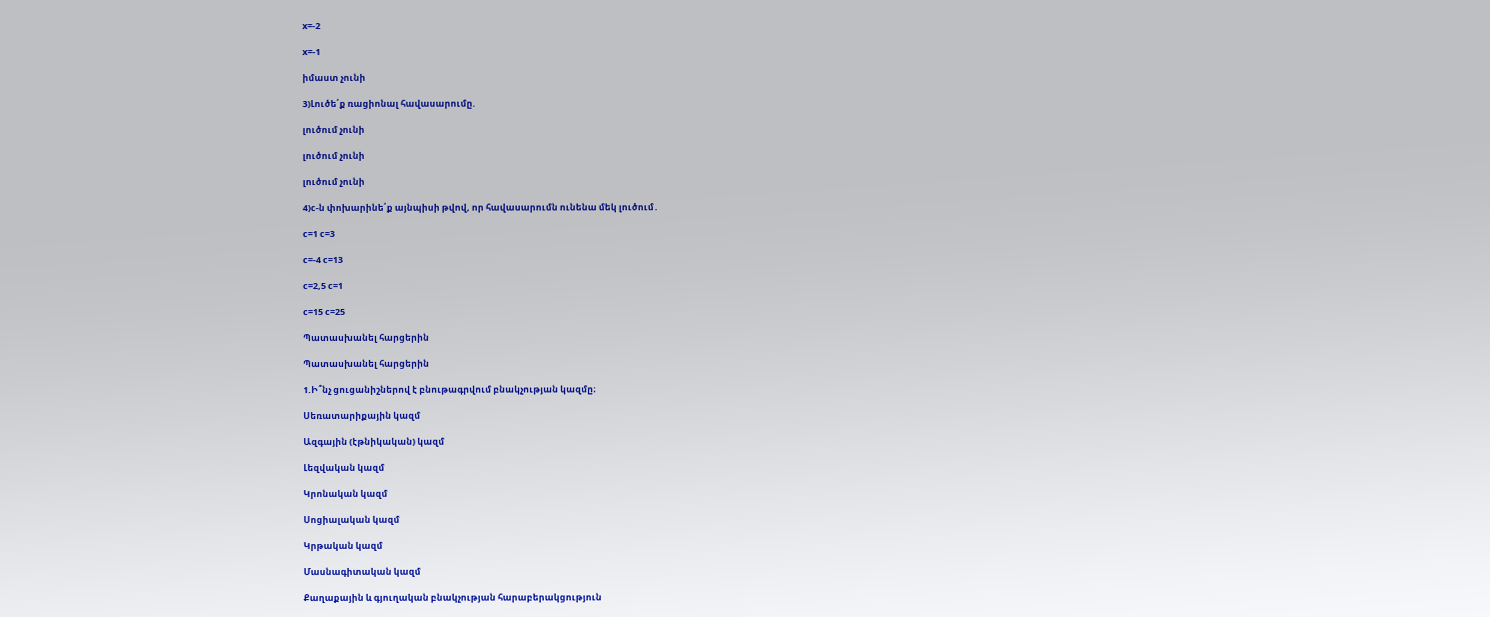x=-2

x=-1

իմաստ չունի

3)Լուծե՛ք ռացիոնալ հավասարումը.

լուծում չունի

լուծում չունի

լուծում չունի

4)c-ն փոխարինե՛ք այնպիսի թվով, որ հավասարումն ունենա մեկ լուծում․

c=1 c=3

c=-4 c=13

c=2,5 c=1

c=15 c=25

Պատասխանել հարցերին

Պատասխանել հարցերին

1.Ի՞նչ ցուցանիշներով է բնութագրվում բնակչության կազմը։

Սեռատարիքային կազմ

Ազգային (էթնիկական) կազմ

Լեզվական կազմ

Կրոնական կազմ

Սոցիալական կազմ

Կրթական կազմ

Մասնագիտական կազմ

Քաղաքային և գյուղական բնակչության հարաբերակցություն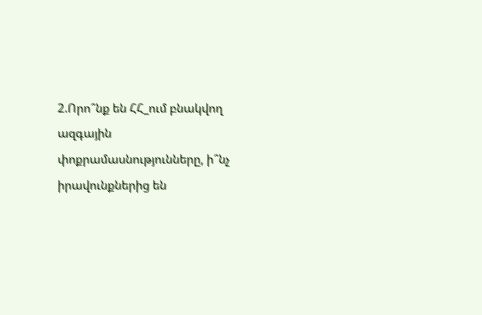2.Որո՞նք են ՀՀ_ում բնակվող ազգային փոքրամասնությունները, ի՞նչ իրավունքներից են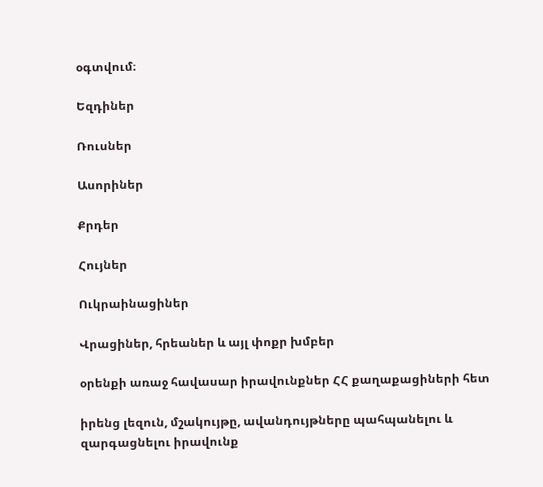օգտվում։

Եզդիներ

Ռուսներ

Ասորիներ

Քրդեր

Հույներ

Ուկրաինացիներ

Վրացիներ, հրեաներ և այլ փոքր խմբեր

օրենքի առաջ հավասար իրավունքներ ՀՀ քաղաքացիների հետ

իրենց լեզուն, մշակույթը, ավանդույթները պահպանելու և զարգացնելու իրավունք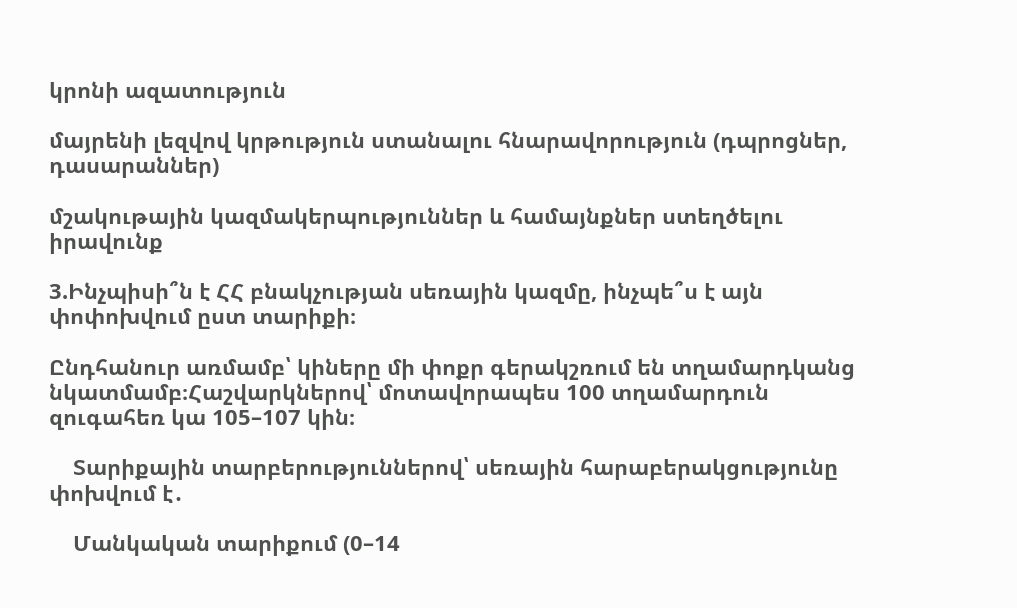կրոնի ազատություն

մայրենի լեզվով կրթություն ստանալու հնարավորություն (դպրոցներ, դասարաններ)

մշակութային կազմակերպություններ և համայնքներ ստեղծելու իրավունք

3.Ինչպիսի՞ն է ՀՀ բնակչության սեռային կազմը, ինչպե՞ս է այն փոփոխվում ըստ տարիքի։

Ընդհանուր առմամբ՝ կիները մի փոքր գերակշռում են տղամարդկանց նկատմամբ։Հաշվարկներով՝ մոտավորապես 100 տղամարդուն զուգահեռ կա 105–107 կին։

    Տարիքային տարբերություններով՝ սեռային հարաբերակցությունը փոխվում է․

    Մանկական տարիքում (0–14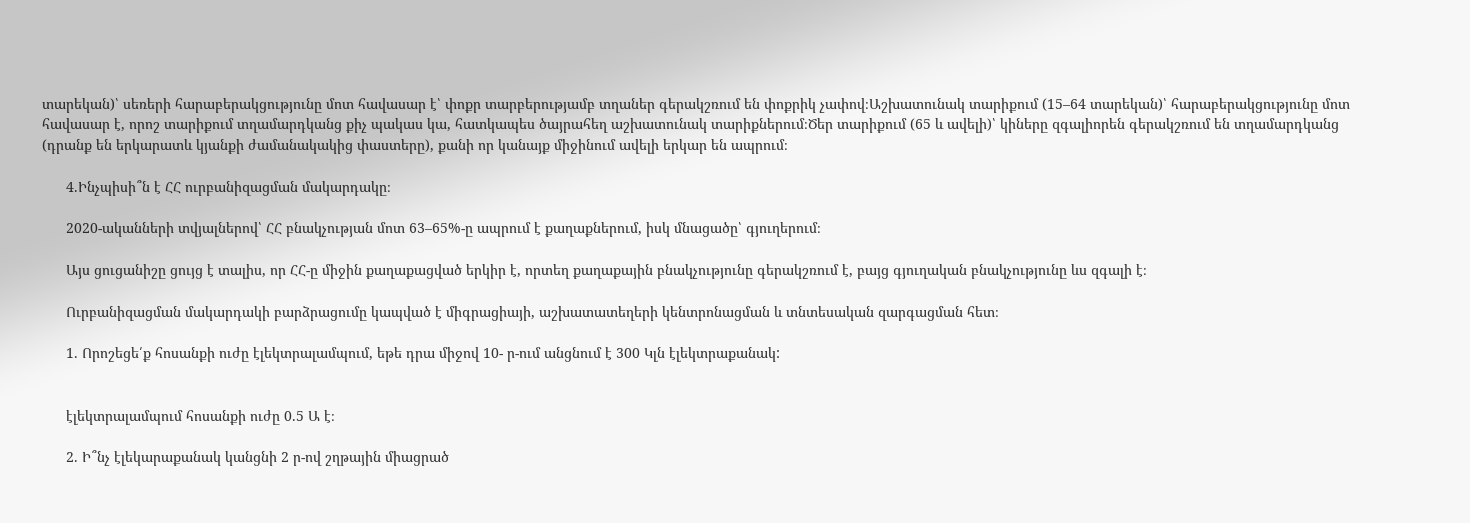տարեկան)՝ սեռերի հարաբերակցությունը մոտ հավասար է՝ փոքր տարբերությամբ տղաներ գերակշռում են փոքրիկ չափով։Աշխատունակ տարիքում (15–64 տարեկան)՝ հարաբերակցությունը մոտ հավասար է, որոշ տարիքում տղամարդկանց քիչ պակաս կա, հատկապես ծայրահեղ աշխատունակ տարիքներում։Ծեր տարիքում (65 և ավելի)՝ կիները զգալիորեն գերակշռում են տղամարդկանց (դրանք են երկարատև կյանքի ժամանակակից փաստերը), քանի որ կանայք միջինում ավելի երկար են ապրում։

      4.Ինչպիսի՞ն է ՀՀ ուրբանիզացման մակարդակը։

      2020-ականների տվյալներով՝ ՀՀ բնակչության մոտ 63–65%-ը ապրում է քաղաքներում, իսկ մնացածը՝ գյուղերում։

      Այս ցուցանիշը ցույց է տալիս, որ ՀՀ-ը միջին քաղաքացված երկիր է, որտեղ քաղաքային բնակչությունը գերակշռում է, բայց գյուղական բնակչությունը ևս զգալի է։

      Ուրբանիզացման մակարդակի բարձրացումը կապված է միգրացիայի, աշխատատեղերի կենտրոնացման և տնտեսական զարգացման հետ։

      1. Որոշեցե՛ք հոսանքի ուժը էլեկտրալամպում, եթե դրա միջով 10- ր-ում անցնում է 300 Կլն էլեկտրաքանակ:


      էլեկտրալամպում հոսանքի ուժը 0.5 Ա է։

      2. Ի՞նչ էլեկարաքանակ կանցնի 2 ր-ով շղթային միացրած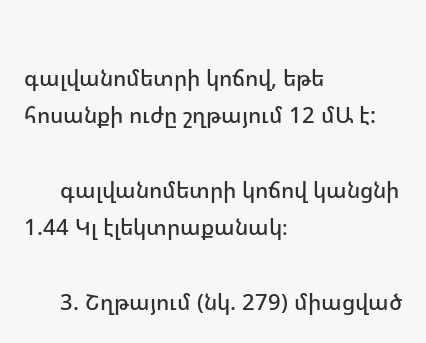գալվանոմետրի կոճով, եթե հոսանքի ուժը շղթայում 12 մԱ է:

      գալվանոմետրի կոճով կանցնի 1.44 Կլ էլեկտրաքանակ։

      3. Շղթայում (նկ. 279) միացված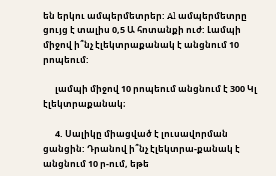են երկու ամպերմետրեր: Al ամպերմետրը ցույց է տալիս 0,5 Ա հոտանքի ուժ: Լամպի միջով ի՞նչ էլեկտրաքանակ է անցնում 10 րոպեում:

      լամպի միջով 10 րոպեում անցնում է 300 Կլ էլեկտրաքանակ։

      4. Սալիկը միացված է լուսավորման ցանցին: Դրանով ի՞նչ էլեկտրա-քանակ է անցնում 10 ր-ում, եթե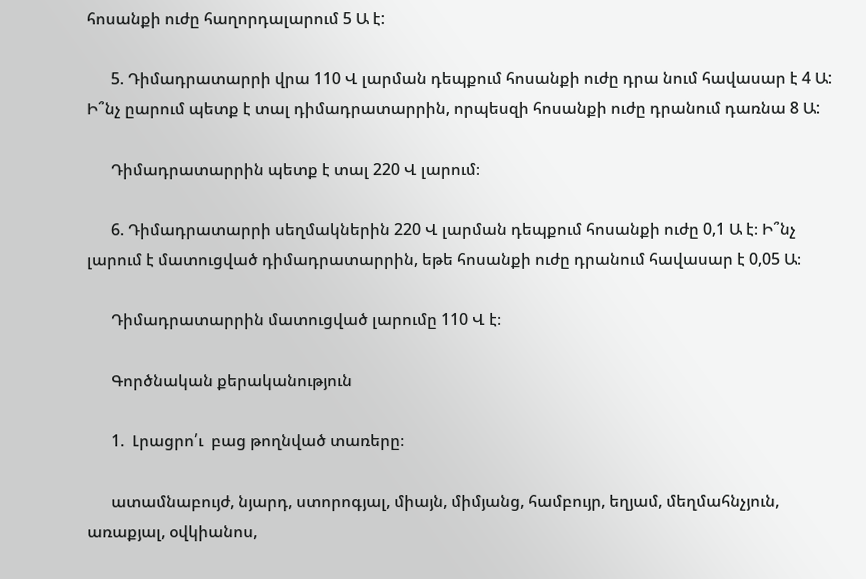հոսանքի ուժը հաղորդալարում 5 Ա է:

      5. Դիմադրատարրի վրա 110 Վ լարման դեպքում հոսանքի ուժը դրա նում հավասար է 4 Ա: Ի՞նչ ըարում պետք է տալ դիմադրատարրին, որպեսզի հոսանքի ուժը դրանում դառնա 8 Ա:

      Դիմադրատարրին պետք է տալ 220 Վ լարում։

      6. Դիմադրատարրի սեղմակներին 220 Վ լարման դեպքում հոսանքի ուժը 0,1 Ա է։ Ի՞նչ լարում է մատուցված դիմադրատարրին, եթե հոսանքի ուժը դրանում հավասար է 0,05 Ա։

      Դիմադրատարրին մատուցված լարումը 110 Վ է։

      Գործնական քերականություն

      1.  Լրացրո՛ւ  բաց թողնված տառերը։

      ատամնաբույժ, նյարդ, ստորոգյալ, միայն, միմյանց, համբույր, եղյամ, մեղմահնչյուն,  առաքյալ, օվկիանոս,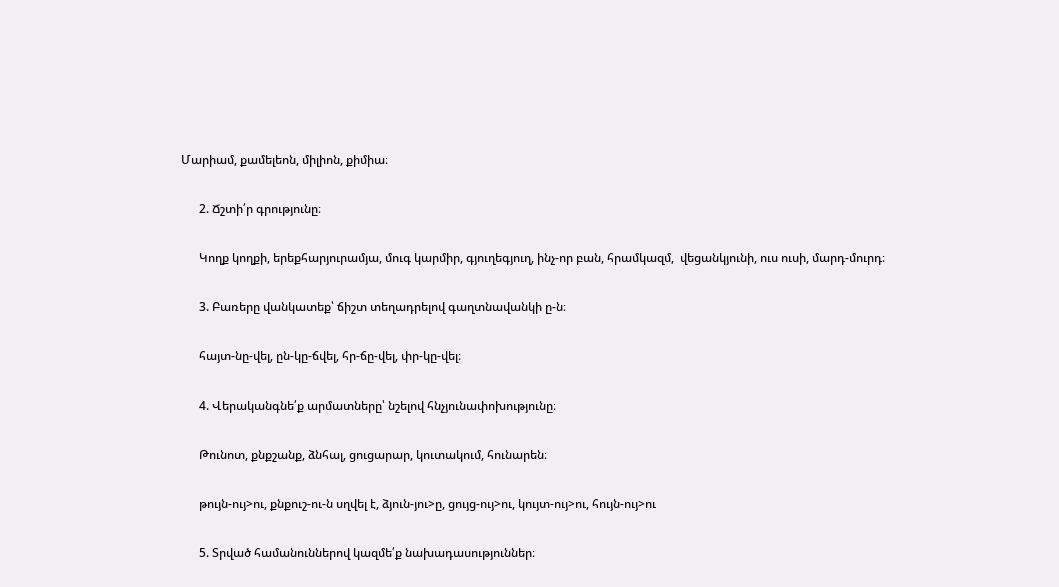Մարիամ, քամելեոն, միլիոն, քիմիա։

      2. Ճշտի՛ր գրությունը։

      Կողք կողքի, երեքհարյուրամյա, մուգ կարմիր, գյուղեգյուղ, ինչ-որ բան, հրամկազմ,  վեցանկյունի, ուս ուսի, մարդ-մուրդ։

      3. Բառերը վանկատեք՝ ճիշտ տեղադրելով գաղտնավանկի ը-ն։

      հայտ-նը-վել, ըն-կը-ճվել, հր-ճը-վել, փր-կը-վել։

      4. Վերականգնե՛ք արմատները՝ նշելով հնչյունափոխությունը։

      Թունոտ, քնքշանք, ձնհալ, ցուցարար, կուտակում, հունարեն։

      թույն-ույ>ու, քնքուշ-ու-ն սղվել է, ձյուն-յու>ը, ցույց-ույ>ու, կույտ-ույ>ու, հույն-ույ>ու

      5. Տրված համանուններով կազմե՛ք նախադասություններ։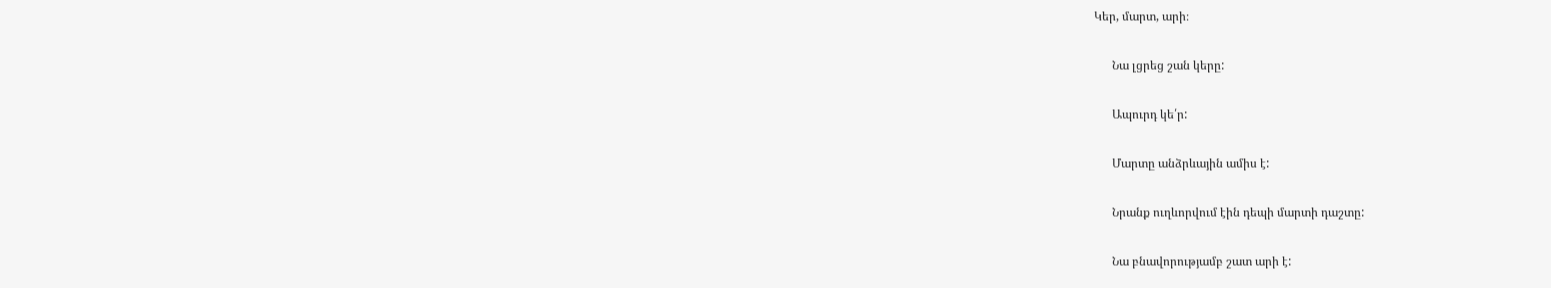Կեր, մարտ, արի։

      Նա լցրեց շան կերը:

      Ապուրդ կե՛ր:

      Մարտը անձրևային ամիս է:

      Նրանք ուղևորվում էին դեպի մարտի դաշտը:

      Նա բնավորությամբ շատ արի է: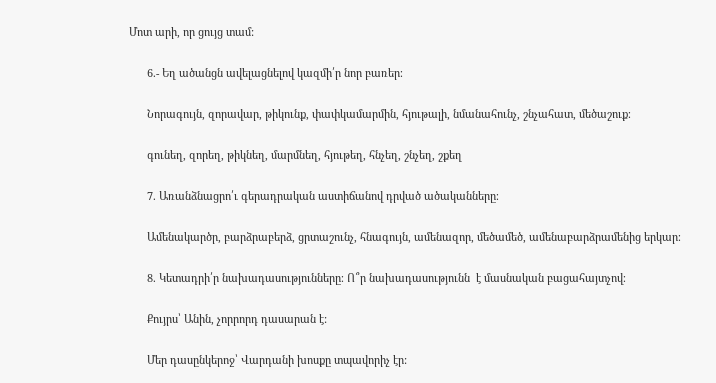Մոտ արի, որ ցույց տամ:

      6.- Եղ ածանցն ավելացնելով կազմի՛ր նոր բառեր։

      Նորագույն, զորավար, թիկունք, փափկամարմին, հյութալի, նմանահունչ, շնչահատ, մեծաշուք։

      գունեղ, զորեղ, թիկնեղ, մարմնեղ, հյութեղ, հնչեղ, շնչեղ, շքեղ

      7. Առանձնացրո՛ւ գերադրական աստիճանով դրված ածականները։

      Ամենակարծր, բարձրաբերձ, ցրտաշունչ, հնագույն, ամենազոր, մեծամեծ, ամենաբարձրամենից երկար։

      8. Կետադրի՛ր նախադասությունները։ Ո՞ր նախադասությունն  է մասնական բացահայտչով։

      Քույրս՝ Անին, չորրորդ դասարան է:

      Մեր դասընկերոջ՝ Վարդանի խոսքը տպավորիչ էր: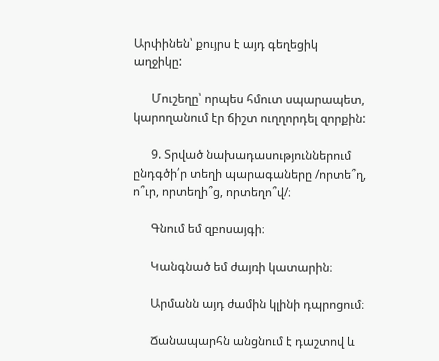Արփինեն՝ քույրս է այդ գեղեցիկ աղջիկը:

      Մուշեղը՝ որպես հմուտ սպարապետ, կարողանում էր ճիշտ ուղղորդել զորքին:

      9. Տրված նախադասություններում ընդգծի՛ր տեղի պարագաները /որտե՞ղ, ո՞ւր, որտեղի՞ց, որտեղո՞վ/։

      Գնում եմ զբոսայգի։

      Կանգնած եմ ժայռի կատարին։

      Արմանն այդ ժամին կլինի դպրոցում։

      Ճանապարհն անցնում է դաշտով և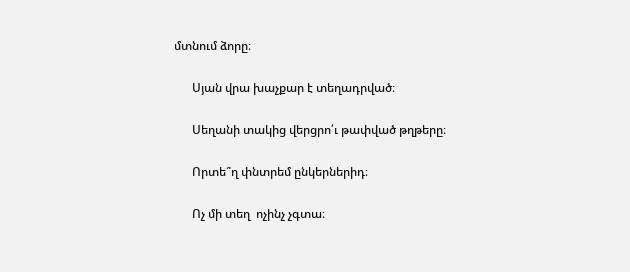մտնում ձորը։

      Սյան վրա խաչքար է տեղադրված։

      Սեղանի տակից վերցրո՛ւ թափված թղթերը։

      Որտե՞ղ փնտրեմ ընկերներիդ։

      Ոչ մի տեղ  ոչինչ չգտա։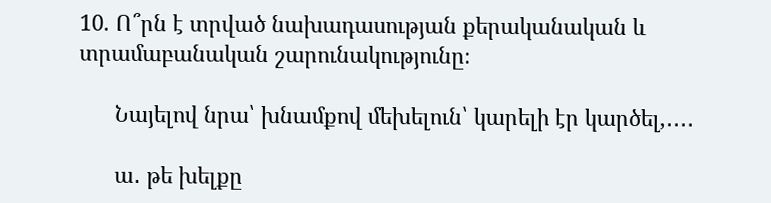10. Ո՞րն է տրված նախադասության քերականական և տրամաբանական շարունակությունը։

      Նայելով նրա՝ խնամքով մեխելուն՝ կարելի էր կարծել,․․․․

      ա․ թե խելքը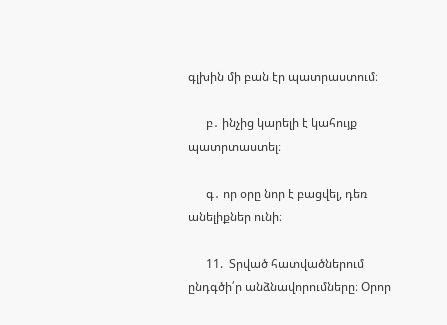գլխին մի բան էր պատրաստում։

      բ․ ինչից կարելի է կահույք պատրտաստել։

      գ․ որ օրը նոր է բացվել, դեռ անելիքներ ունի։

      11.  Տրված հատվածներում ընդգծի՛ր անձնավորումները։ Օրոր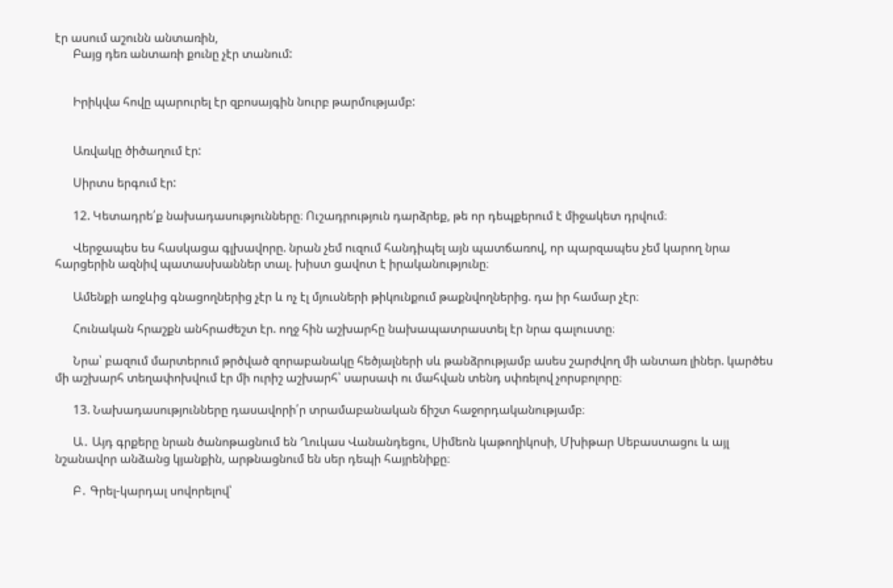էր ասում աշունն անտառին,
      Բայց դեռ անտառի քունը չէր տանում:


      Իրիկվա հովը պարուրել էր զբոսայգին նուրբ թարմությամբ:


      Առվակը ծիծաղում էր:

      Սիրտս երգում էր:

      12. Կետադրե՛ք նախադասությունները։ Ուշադրություն դարձրեք, թե որ դեպքերում է միջակետ դրվում։

      Վերջապես ես հասկացա գլխավորը. նրան չեմ ուզում հանդիպել այն պատճառով, որ պարզապես չեմ կարող նրա հարցերին ազնիվ պատասխաններ տալ. խիստ ցավոտ է իրականությունը։

      Ամենքի առջևից գնացողներից չէր և ոչ էլ մյուսների թիկունքում թաքնվողներից. դա իր համար չէր։

      Հունական հրաշքն անհրաժեշտ էր. ողջ հին աշխարհը նախապատրաստել էր նրա գալուստը։

      Նրա՝ բազում մարտերում թրծված զորաբանակը հեծյալների սև թանձրությամբ ասես շարժվող մի անտառ լիներ. կարծես մի աշխարհ տեղափոխվում էր մի ուրիշ աշխարհ՝ սարսափ ու մահվան տենդ սփռելով չորսբոլորը։

      13. Նախադասությունները դասավորի՛ր տրամաբանական ճիշտ հաջորդականությամբ։

      Ա․ Այդ գրքերը նրան ծանոթացնում են Ղուկաս Վանանդեցու, Սիմեոն կաթողիկոսի, Մխիթար Սեբաստացու և այլ նշանավոր անձանց կյանքին, արթնացնում են սեր դեպի հայրենիքը։

      Բ․ Գրել-կարդալ սովորելով՝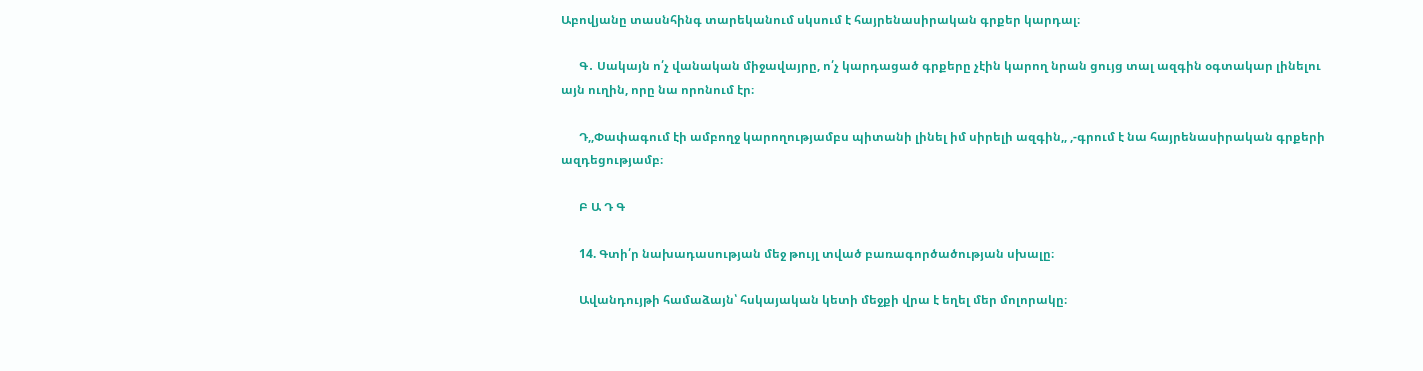Աբովյանը տասնհինգ տարեկանում սկսում է հայրենասիրական գրքեր կարդալ։

      Գ․ Սակայն ո՛չ վանական միջավայրը, ո՛չ կարդացած գրքերը չէին կարող նրան ցույց տալ ազգին օգտակար լինելու այն ուղին, որը նա որոնում էր։

      Դ,,Փափագում էի ամբողջ կարողությամբս պիտանի լինել իմ սիրելի ազգին,, ,-գրում է նա հայրենասիրական գրքերի ազդեցությամբ։

      Բ Ա Դ Գ

      14. Գտի՛ր նախադասության մեջ թույլ տված բառագործածության սխալը։

      Ավանդույթի համաձայն՝ հսկայական կետի մեջքի վրա է եղել մեր մոլորակը։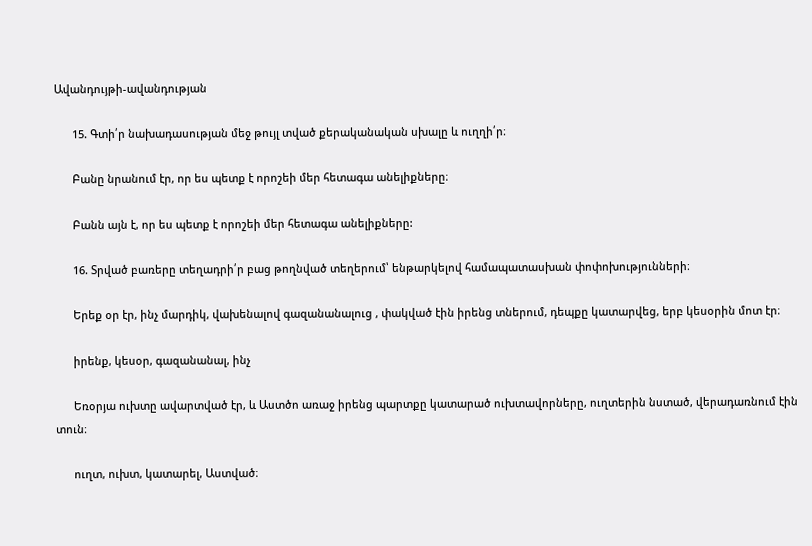Ավանդույթի-ավանդության

      15. Գտի՛ր նախադասության մեջ թույլ տված քերականական սխալը և ուղղի՛ր։

      Բանը նրանում էր, որ ես պետք է որոշեի մեր հետագա անելիքները։

      Բանն այն է, որ ես պետք է որոշեի մեր հետագա անելիքները:

      16. Տրված բառերը տեղադրի՛ր բաց թողնված տեղերում՝ ենթարկելով համապատասխան փոփոխությունների։

      Երեք օր էր, ինչ մարդիկ, վախենալով գազանանալուց , փակված էին իրենց տներում, դեպքը կատարվեց, երբ կեսօրին մոտ էր։

      իրենք, կեսօր, գազանանալ, ինչ

      Եռօրյա ուխտը ավարտված էր, և Աստծո առաջ իրենց պարտքը կատարած ուխտավորները, ուղտերին նստած, վերադառնում էին տուն։

      ուղտ, ուխտ, կատարել, Աստված։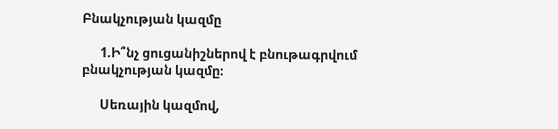Բնակչության կազմը

      1.Ի՞նչ ցուցանիշներով է բնութագրվում բնակչության կազմը։

      Սեռային կազմով,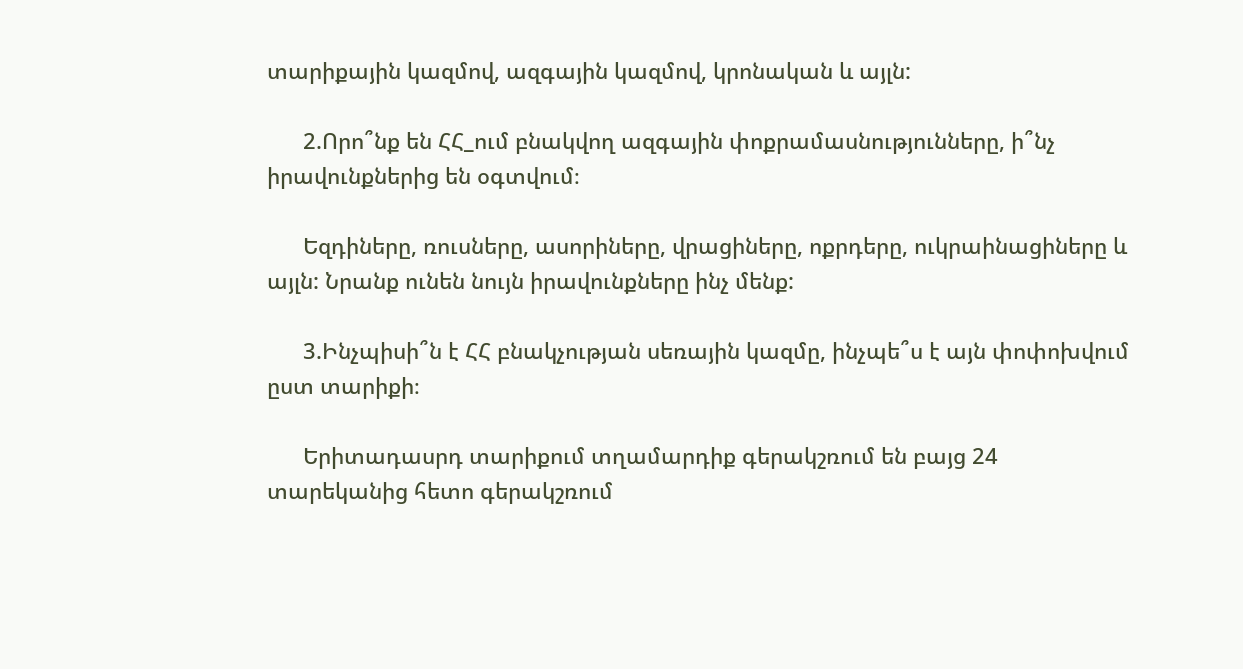տարիքային կազմով, ազգային կազմով, կրոնական և այլն:

      2.Որո՞նք են ՀՀ_ում բնակվող ազգային փոքրամասնությունները, ի՞նչ իրավունքներից են օգտվում։

      Եզդիները, ռուսները, ասորիները, վրացիները, ոքրդերը, ուկրաինացիները և այլն: Նրանք ունեն նույն իրավունքները ինչ մենք:

      3.Ինչպիսի՞ն է ՀՀ բնակչության սեռային կազմը, ինչպե՞ս է այն փոփոխվում ըստ տարիքի։

      Երիտադասրդ տարիքում տղամարդիք գերակշռում են բայց 24 տարեկանից հետո գերակշռում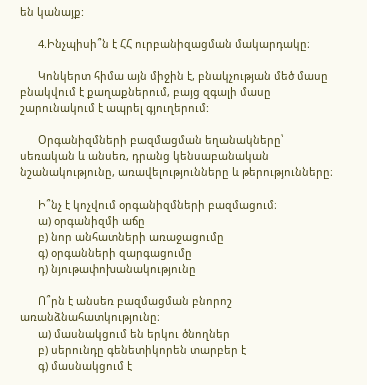են կանայք:

      4.Ինչպիսի՞ն է ՀՀ ուրբանիզացման մակարդակը։

      Կոնկերտ հիմա այն միջին է, բնակչության մեծ մասը բնակվում է քաղաքներում, բայց զգալի մասը շարունակում է ապրել գյուղերում:

      Օրգանիզմների բազմացման եղանակները՝ սեռական և անսեռ, դրանց կենսաբանական նշանակությունը, առավելությունները և թերությունները։

      Ի՞նչ է կոչվում օրգանիզմների բազմացում։
      ա) օրգանիզմի աճը
      բ) նոր անհատների առաջացումը
      գ) օրգանների զարգացումը
      դ) նյութափոխանակությունը

      Ո՞րն է անսեռ բազմացման բնորոշ առանձնահատկությունը։
      ա) մասնակցում են երկու ծնողներ
      բ) սերունդը գենետիկորեն տարբեր է
      գ) մասնակցում է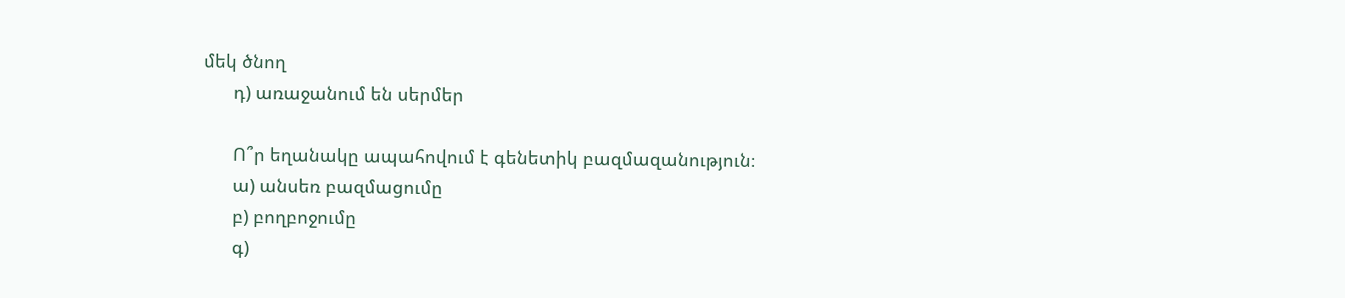մեկ ծնող
      դ) առաջանում են սերմեր

      Ո՞ր եղանակը ապահովում է գենետիկ բազմազանություն։
      ա) անսեռ բազմացումը
      բ) բողբոջումը
      գ)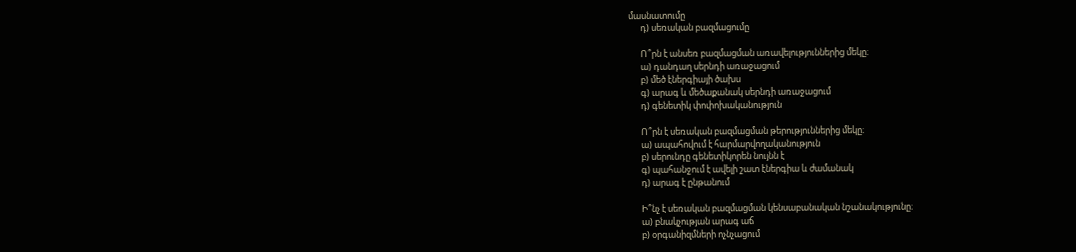մասնատումը
      դ) սեռական բազմացումը

      Ո՞րն է անսեռ բազմացման առավելություններից մեկը։
      ա) դանդաղ սերնդի առաջացում
      բ) մեծ էներգիայի ծախս
      գ) արագ և մեծաքանակ սերնդի առաջացում
      դ) գենետիկ փոփոխականություն

      Ո՞րն է սեռական բազմացման թերություններից մեկը։
      ա) ապահովում է հարմարվողականություն
      բ) սերունդը գենետիկորեն նույնն է
      գ) պահանջում է ավելի շատ էներգիա և ժամանակ
      դ) արագ է ընթանում

      Ի՞նչ է սեռական բազմացման կենսաբանական նշանակությունը։
      ա) բնակչության արագ աճ
      բ) օրգանիզմների ոչնչացում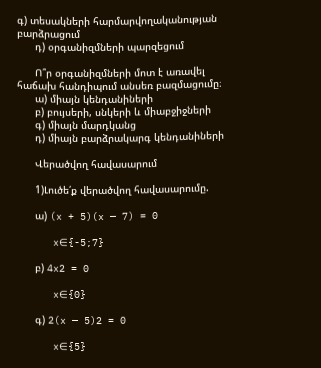գ) տեսակների հարմարվողականության բարձրացում
      դ) օրգանիզմների պարզեցում

      Ո՞ր օրգանիզմների մոտ է առավել հաճախ հանդիպում անսեռ բազմացումը։
      ա) միայն կենդանիների
      բ) բույսերի, սնկերի և միաբջիջների
      գ) միայն մարդկանց
      դ) միայն բարձրակարգ կենդանիների

      Վերածվող հավասարում

      1)Լուծե՛ք վերածվող հավասարումը.

      ա) (x + 5)(x — 7) = 0

      x∈{-5;7}

      բ) 4x2 = 0

      x∈{0}

      գ) 2(x — 5)2 = 0

      x∈{5}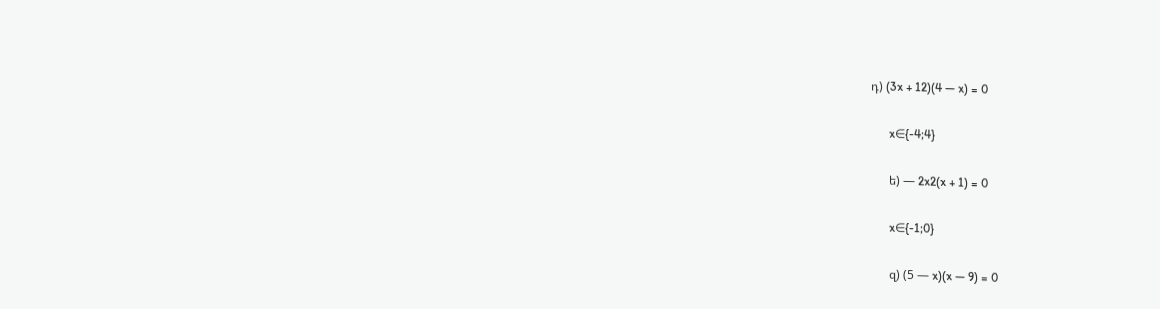դ) (3x + 12)(4 — x) = 0

      x∈{-4;4}

      ե) — 2x2(x + 1) = 0

      x∈{-1;0}

      զ) (5 — x)(x — 9) = 0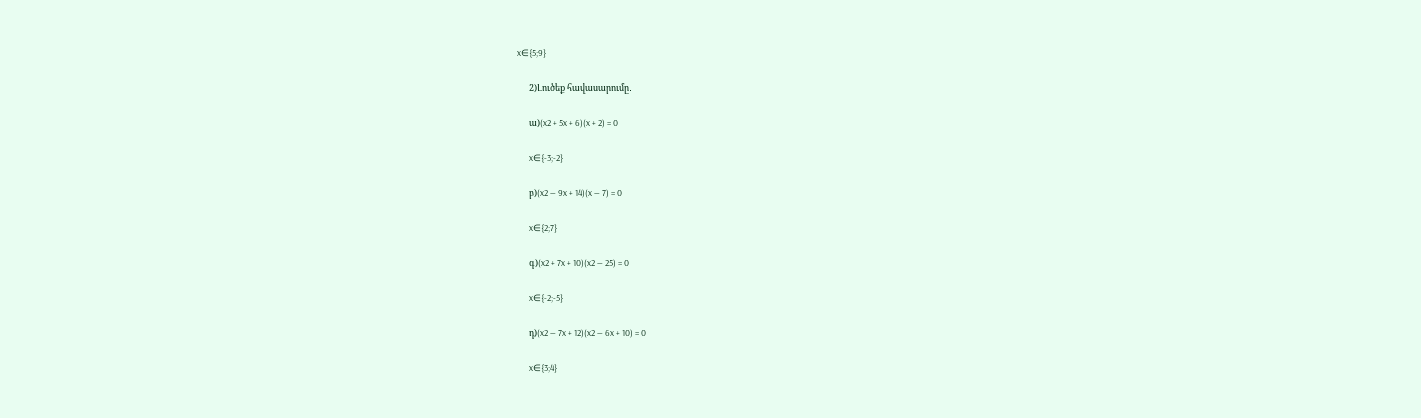x∈{5;9}

      2)Լուծեք հավասարումը․

      ա)(x2 + 5x + 6)(x + 2) = 0

      x∈{-3;-2}

      բ)(x2 — 9x + 14)(x — 7) = 0

      x∈{2;7}

      գ)(x2 + 7x + 10)(x2 — 25) = 0

      x∈{-2;-5}

      դ)(x2 — 7x + 12)(x2 — 6x + 10) = 0

      x∈{3;4}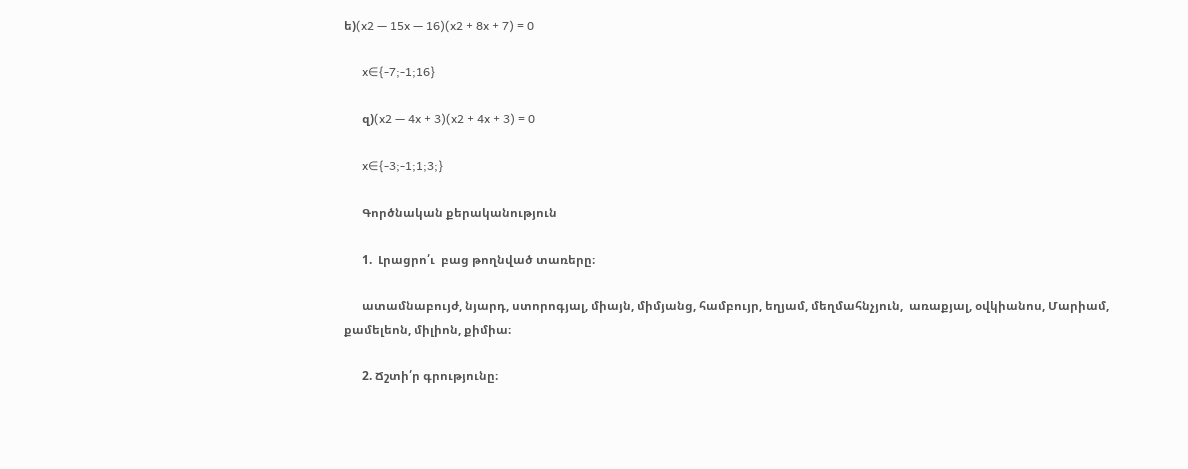ե)(x2 — 15x — 16)(x2 + 8x + 7) = 0

      x∈{-7;-1;16}

      զ)(x2 — 4x + 3)(x2 + 4x + 3) = 0

      x∈{-3;-1;1;3;}

      Գործնական քերականություն

      1.  Լրացրո՛ւ  բաց թողնված տառերը։

      ատամնաբույժ, նյարդ, ստորոգյալ, միայն, միմյանց, համբույր, եղյամ, մեղմահնչյուն,  առաքյալ, օվկիանոս, Մարիամ, քամելեոն, միլիոն, քիմիա։

      2. Ճշտի՛ր գրությունը։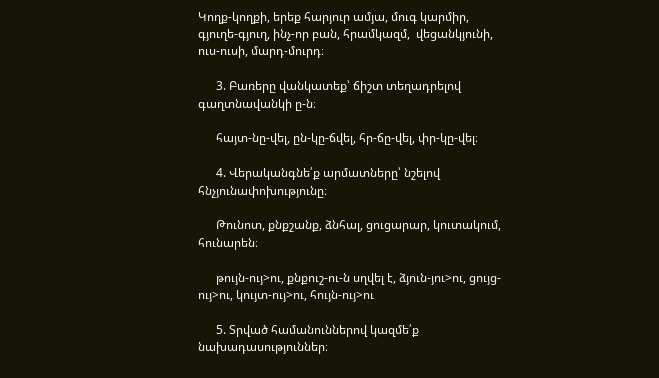Կողք-կողքի, երեք հարյուր ամյա, մուգ կարմիր, գյուղե-գյուղ, ինչ-որ բան, հրամկազմ,  վեցանկյունի, ուս-ուսի, մարդ-մուրդ։

      3. Բառերը վանկատեք՝ ճիշտ տեղադրելով գաղտնավանկի ը-ն։

      հայտ-նը-վել, ըն-կը-ճվել, հր-ճը-վել, փր-կը-վել։

      4. Վերականգնե՛ք արմատները՝ նշելով հնչյունափոխությունը։

      Թունոտ, քնքշանք, ձնհալ, ցուցարար, կուտակում, հունարեն։

      թույն-ույ>ու, քնքուշ-ու-ն սղվել է, ձյուն-յու>ու, ցույց-ույ>ու, կույտ-ույ>ու, հույն-ույ>ու

      5. Տրված համանուններով կազմե՛ք նախադասություններ։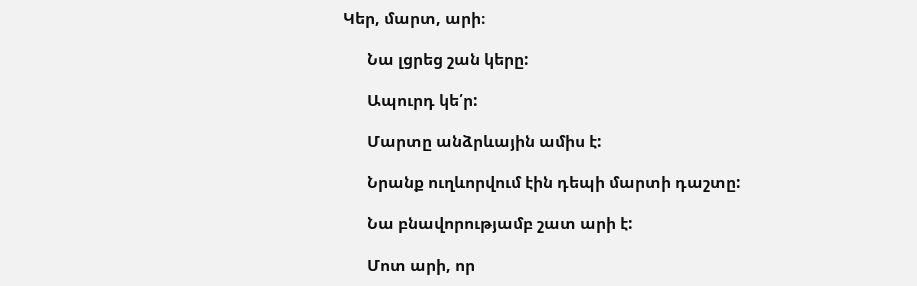Կեր, մարտ, արի։

      Նա լցրեց շան կերը:

      Ապուրդ կե՛ր:

      Մարտը անձրևային ամիս է:

      Նրանք ուղևորվում էին դեպի մարտի դաշտը:

      Նա բնավորությամբ շատ արի է:

      Մոտ արի, որ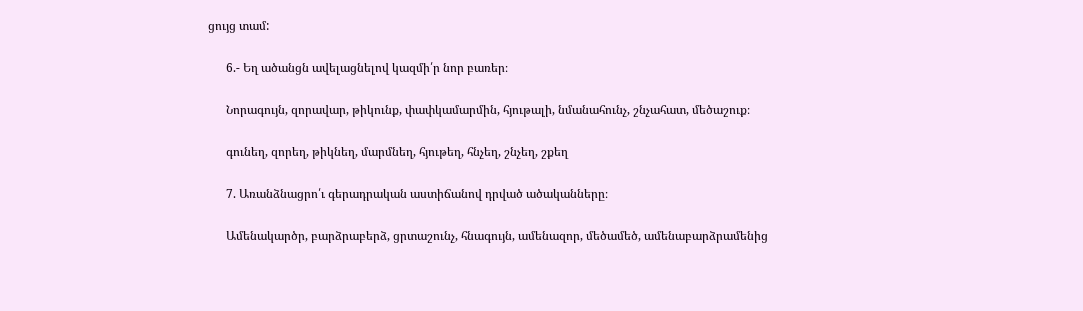ցույց տամ:

      6.- Եղ ածանցն ավելացնելով կազմի՛ր նոր բառեր։

      Նորագույն, զորավար, թիկունք, փափկամարմին, հյութալի, նմանահունչ, շնչահատ, մեծաշուք։

      գունեղ, զորեղ, թիկնեղ, մարմնեղ, հյութեղ, հնչեղ, շնչեղ, շքեղ

      7. Առանձնացրո՛ւ գերադրական աստիճանով դրված ածականները։

      Ամենակարծր, բարձրաբերձ, ցրտաշունչ, հնագույն, ամենազոր, մեծամեծ, ամենաբարձրամենից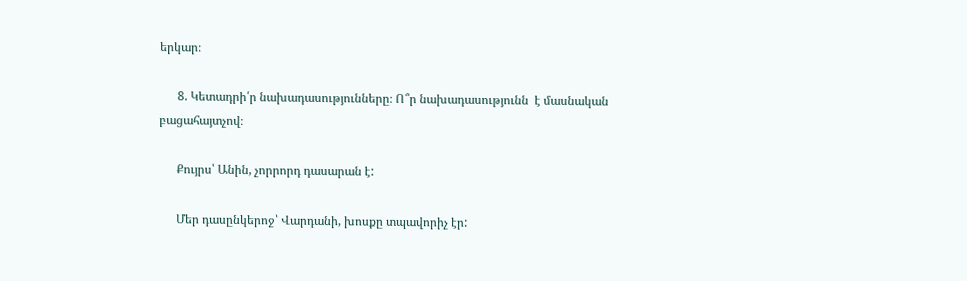երկար։

      8. Կետադրի՛ր նախադասությունները։ Ո՞ր նախադասությունն  է մասնական բացահայտչով։

      Քույրս՝ Անին, չորրորդ դասարան է:

      Մեր դասընկերոջ՝ Վարդանի, խոսքը տպավորիչ էր: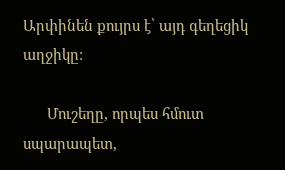Արփինեն քույրս է՝ այդ գեղեցիկ աղջիկը:

      Մուշեղը, որպես հմուտ սպարապետ,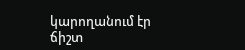կարողանում էր ճիշտ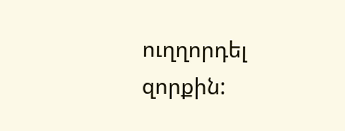ուղղորդել զորքին: